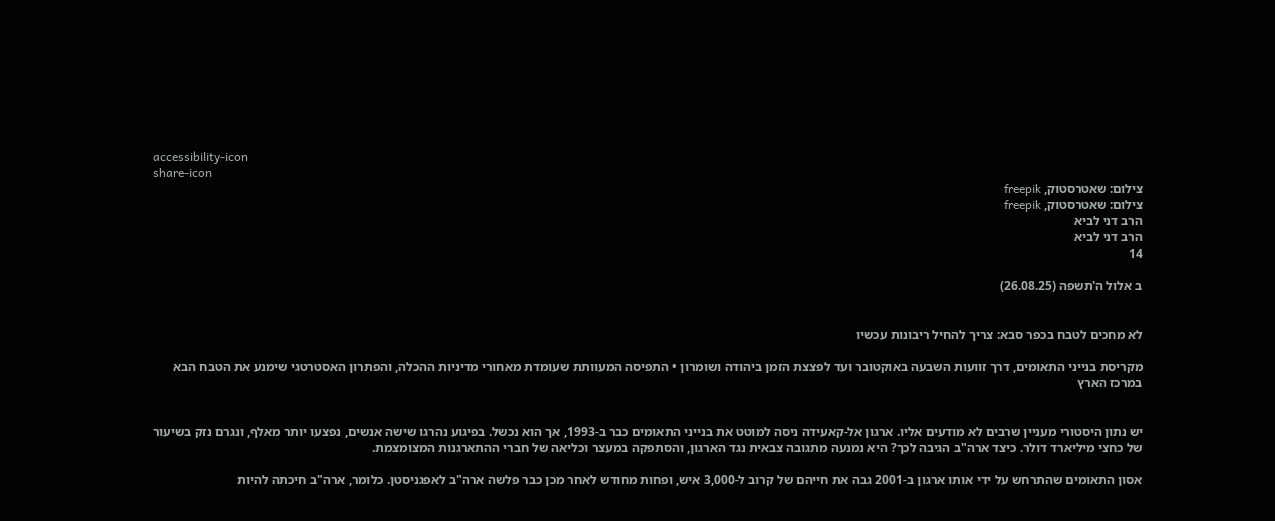accessibility-icon
share-icon
צילום: שאטרסטוק, freepik
צילום: שאטרסטוק, freepik
הרב דני לביא
הרב דני לביא
14

ב אלול ה'תשפה (26.08.25)


לא מחכים לטבח בכפר סבא: צריך להחיל ריבונות עכשיו

מקריסת בנייני התאומים, דרך זוועות השבעה באוקטובר ועד לפצצת הזמן ביהודה ושומרון • התפיסה המעוותת שעומדת מאחורי מדיניות ההכלה, והפתרון האסטרטגי שימנע את הטבח הבא במרכז הארץ


יש נתון היסטורי מעניין שרבים לא מודעים אליו. ארגון אל-קאעידה ניסה למוטט את בנייני התאומים כבר ב-1993, אך הוא נכשל. בפיגוע נהרגו שישה אנשים, נפצעו יותר מאלף, ונגרם נזק בשיעור של כחצי מיליארד דולר. כיצד ארה"ב הגיבה לכך? היא נמנעה מתגובה צבאית נגד הארגון, והסתפקה במעצר וכליאה של חברי ההתארגנות המצומצמת.

אסון התאומים שהתרחש על ידי אותו ארגון ב-2001 גבה את חייהם של קרוב ל-3,000 איש, ופחות מחודש לאחר מכן כבר פלשה ארה"ב לאפגניסטן. כלומר, ארה"ב חיכתה להיות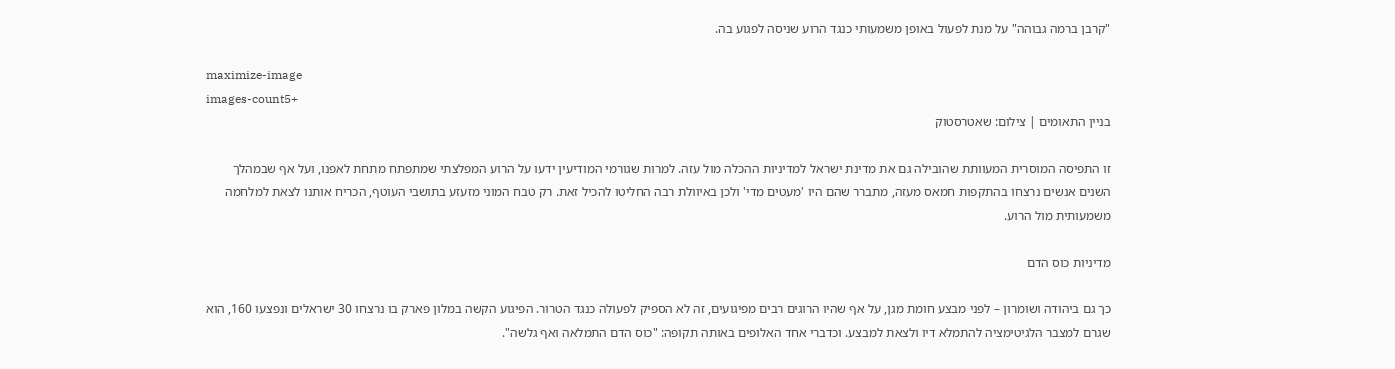"קרבן ברמה גבוהה" על מנת לפעול באופן משמעותי כנגד הרוע שניסה לפגוע בה.

maximize-image
images-count5+
בניין התאומים | צילום: שאטרסטוק

זו התפיסה המוסרית המעוותת שהובילה גם את מדינת ישראל למדיניות ההכלה מול עזה. למרות שגורמי המודיעין ידעו על הרוע המפלצתי שמתפתח מתחת לאפנו, ועל אף שבמהלך השנים אנשים נרצחו בהתקפות חמאס מעזה, מתברר שהם היו 'מעטים מדי' ולכן באיוולת רבה החליטו להכיל זאת. רק טבח המוני מזעזע בתושבי העוטף, הכריח אותנו לצאת למלחמה משמעותית מול הרוע.

מדיניות כוס הדם

כך גם ביהודה ושומרון – לפני מבצע חומת מגן, על אף שהיו הרוגים רבים מפיגועים, זה לא הספיק לפעולה כנגד הטרור. הפיגוע הקשה במלון פארק בו נרצחו 30 ישראלים ונפצעו 160, הוא שגרם למצבר הלגיטימציה להתמלא דיו ולצאת למבצע. וכדברי אחד האלופים באותה תקופה: "כוס הדם התמלאה ואף גלשה".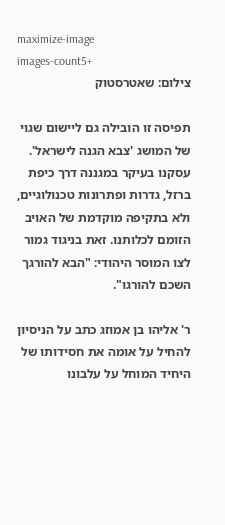maximize-image
images-count5+
צילום: שאטרסטוק

תפיסה זו הובילה גם ליישום שגוי של המושג 'צבא הגנה לישראל'. עסקנו בעיקר במגננה דרך כיפת ברזל, גדרות ופתרונות טכנולוגיים, ולא בתקיפה מוקדמת של האויב הזומם לכלותנו. זאת בניגוד גמור לצו המוסר היהודי: "הבא להורגך השכם להורגו".

ר' אליהו בן אמוזג כתב על הניסיון להחיל על אומה את חסידותו של היחיד המוחל על עלבונו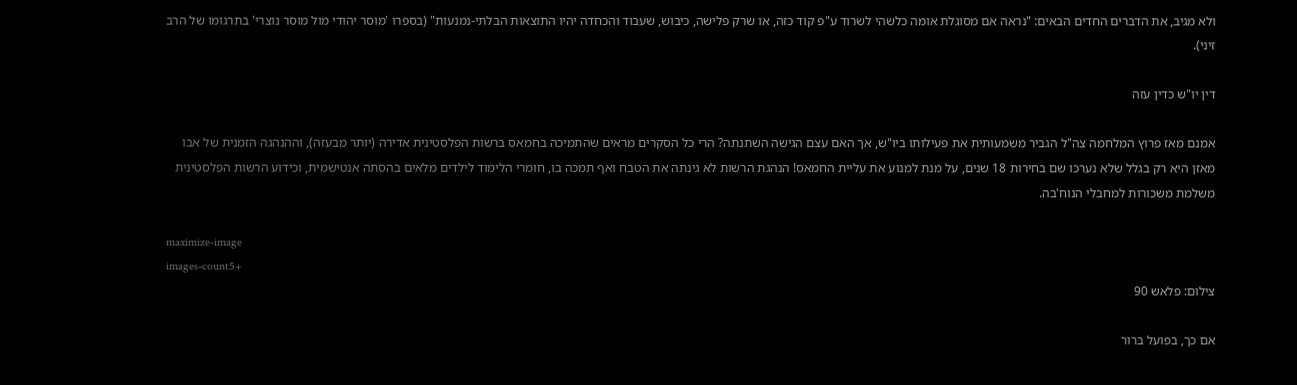ולא מגיב, את הדברים החדים הבאים: "נראה אם מסוגלת אומה כלשהי לשרוד ע"פ קוד כזה, או שרק פלישה, כיבוש, שעבוד והכחדה יהיו התוצאות הבלתי-נמנעות" (בספרו 'מוסר יהודי מול מוסר נוצרי' בתרגומו של הרב זיני).

דין יו"ש כדין עזה

אמנם מאז פרוץ המלחמה צה"ל הגביר משמעותית את פעילותו ביו"ש, אך האם עצם הגישה השתנתה? הרי כל הסקרים מראים שהתמיכה בחמאס ברשות הפלסטינית אדירה (יותר מבעזה), וההנהגה הזמנית של אבו מאזן היא רק בגלל שלא נערכו שם בחירות 18 שנים, על מנת למנוע את עליית החמאס! הנהגת הרשות לא גינתה את הטבח ואף תמכה בו, חומרי הלימוד לילדים מלאים בהסתה אנטישמית, וכידוע הרשות הפלסטינית משלמת משכורות למחבלי הנוח'בה.

maximize-image
images-count5+
צילום: פלאש 90

אם כך, בפועל ברור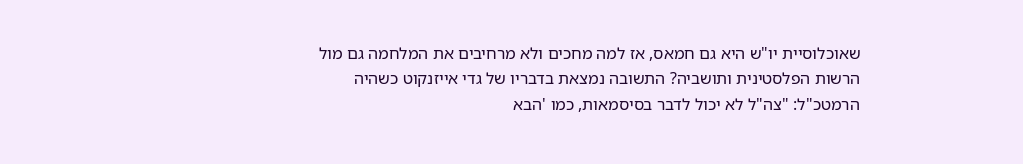שאוכלוסיית יו"ש היא גם חמאס, אז למה מחכים ולא מרחיבים את המלחמה גם מול הרשות הפלסטינית ותושביה? התשובה נמצאת בדבריו של גדי אייזנקוט כשהיה הרמטכ"ל: "צה"ל לא יכול לדבר בסיסמאות, כמו 'הבא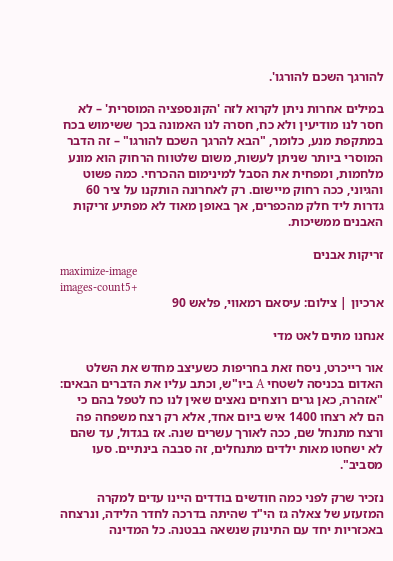להורגך השכם להורגו'.

במילים אחרות ניתן לקרוא לזה 'הקונספציה המוסרית' – לא חסר לנו מודיעין ולא כח, חסרה לנו האמונה בכך ששימוש בכח במתקפת מנע, כלומר, "הבא להרגך השכם להורגו" – זה הדבר המוסרי ביותר שניתן לעשות, משום שלטווח הרחוק הוא מונע מלחמות, ומפחית את הסבל למינימום ההכרחי. כמה פשוט והגיוני, ככה רחוק מיישום. רק לאחרונה הותקנו על ציר 60 גדרות ליד חלק מהכפרים, אך באופן מאוד לא מפתיע זריקות האבנים ממשיכות.

זריקות אבנים
maximize-image
images-count5+
ארכיון | צילום: עיסאם רמאווי, פלאש 90

אנחנו מתים לאט מדי

אור רייכרט, ניסח זאת בחריפות כשעיצב מחדש את השלט האדום בכניסה לשטחי A ביו"ש, וכתב עליו את הדברים הבאים: "אזהרה, כאן גרים רוצחים נאצים שאין לנו כח לטפל בהם כי הם לא רצחו 1400 איש ביום אחד, אלא רק רצח משפחה פה ורצח מתנחל שם, ככה לאורך עשרים שנה. אז בגדול, עד שהם לא ישחטו מאות ילדים מתנחלים, זה סבבה בינתיים. סעו מסביב".

נזכיר שרק לפני כמה חודשים בודדים היינו עדים למקרה המזעזע של צאלה גז הי"ד שהיתה בדרכה לחדר הלידה, ונרצחה באכזריות יחד עם התינוק שנשאה בבטנה. כל המדינה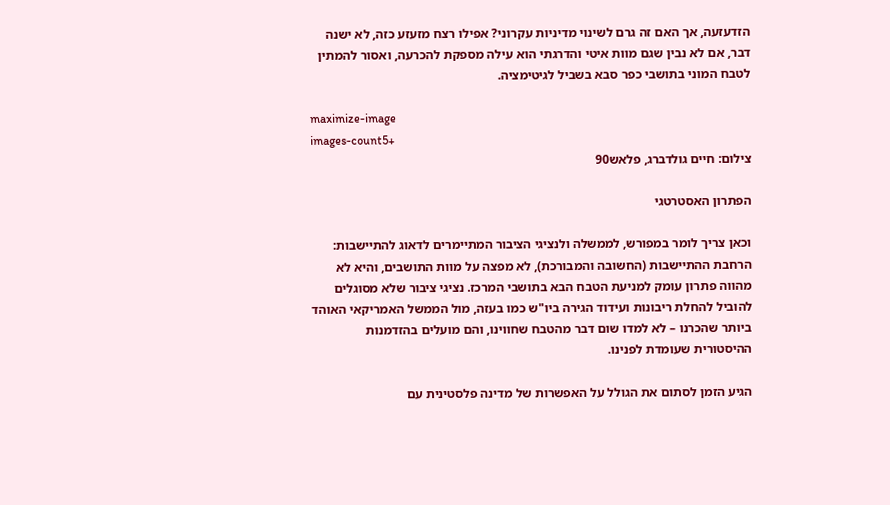הזדעזעה, אך האם זה גרם לשינוי מדיניות עקרוני? אפילו רצח מזעזע כזה, לא ישנה דבר, אם לא נבין שגם מוות איטי והדרגתי הוא עילה מספקת להכרעה, ואסור להמתין לטבח המוני בתושבי כפר סבא בשביל לגיטימציה.

maximize-image
images-count5+
צילום: חיים גולדברג, פלאש90

הפתרון האסטרטגי

וכאן צריך לומר במפורש, לממשלה ולנציגי הציבור המתיימרים לדאוג להתיישבות: הרחבת ההתיישבות (החשובה והמבורכת), לא מפצה על מוות התושבים, והיא לא מהווה פתרון עומק למניעת הטבח הבא בתושבי המרכז. נציגי ציבור שלא מסוגלים להוביל להחלת ריבונות ועידוד הגירה ביו"ש כמו בעזה, מול הממשל האמריקאי האוהד ביותר שהכרנו – לא למדו שום דבר מהטבח שחווינו, והם מועלים בהזדמנות ההיסטורית שעומדת לפנינו.

הגיע הזמן לסתום את הגולל על האפשרות של מדינה פלסטינית עם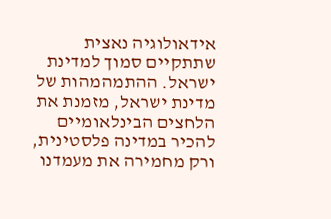אידאולוגיה נאצית שתתקיים סמוך למדינת ישראל. ההתמהמהות של מדינת ישראל, מזמנת את הלחצים הבינלאומיים להכיר במדינה פלסטינית, ורק מחמירה את מעמדנו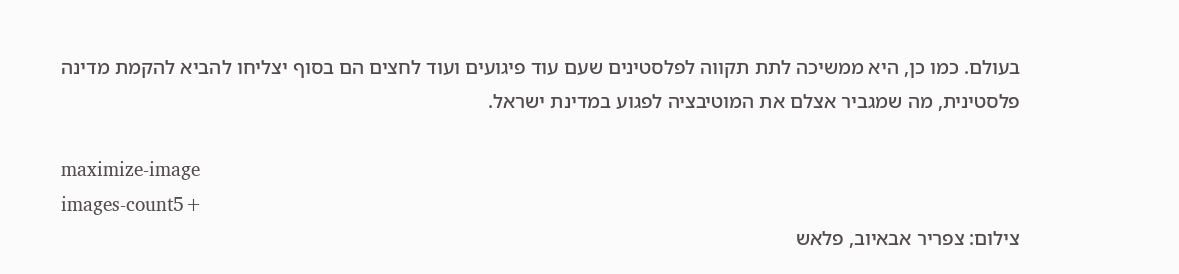בעולם. כמו כן, היא ממשיכה לתת תקווה לפלסטינים שעם עוד פיגועים ועוד לחצים הם בסוף יצליחו להביא להקמת מדינה פלסטינית, מה שמגביר אצלם את המוטיבציה לפגוע במדינת ישראל.

maximize-image
images-count5+
צילום: צפריר אבאיוב, פלאש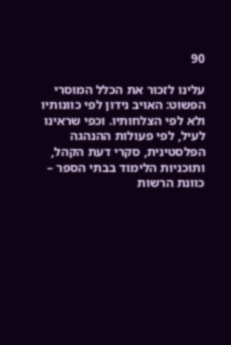90

עלינו לזכור את הכלל המוסרי הפשוט: האויב נידון לפי כוונותיו ולא לפי הצלחותיו. וכפי שראינו לעיל, לפי פעולות ההנהגה הפלסטינית, סקרי דעת הקהל, ותוכניות הלימוד בבתי הספר – כוונת הרשות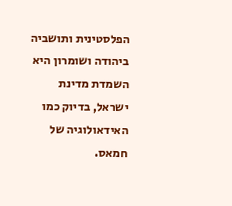הפלסטינית ותושביה ביהודה ושומרון היא השמדת מדינת ישראל, בדיוק כמו האידאולוגיה של חמאס.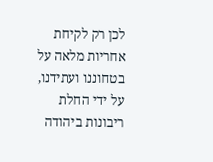לכן רק לקיחת אחריות מלאה על בטחוננו ועתידנו, על ידי החלת ריבונות ביהודה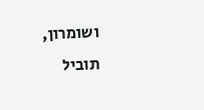ושומרון, תוביל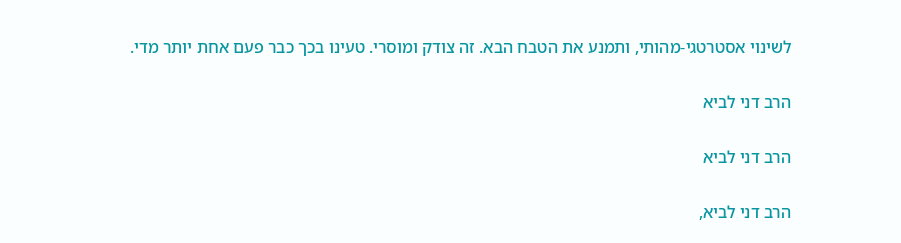לשינוי אסטרטגי-מהותי, ותמנע את הטבח הבא. זה צודק ומוסרי. טעינו בכך כבר פעם אחת יותר מדי.

הרב דני לביא

הרב דני לביא

הרב דני לביא,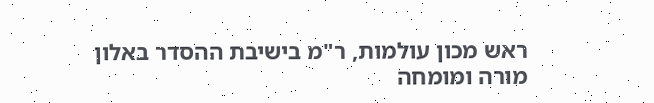ראש מכון עולמות, ר"מ בישיבת ההסדר באלון מורה ומומחה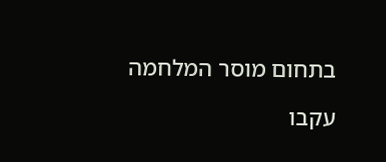בתחום מוסר המלחמה

עקבו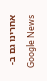אחרינו גם ב-Google News